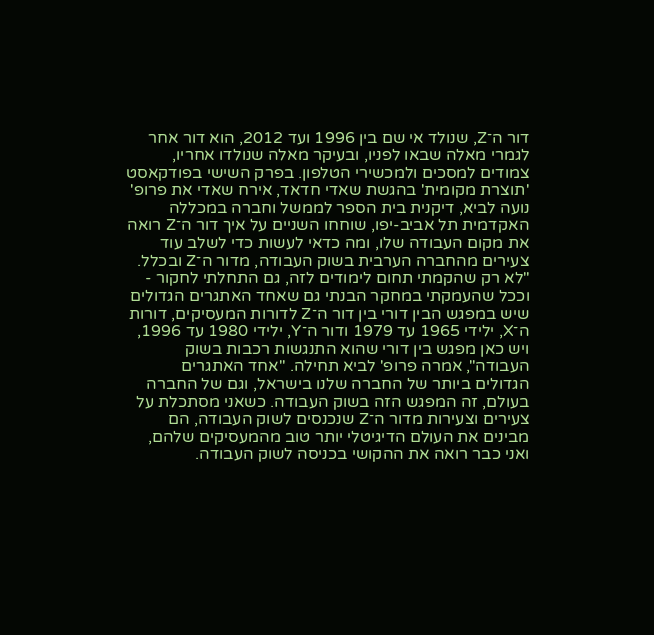דור ה־Z, שנולד אי שם בין 1996 ועד 2012, הוא דור אחר לגמרי מאלה שבאו לפניו, ובעיקר מאלה שנולדו אחריו, צמודים למסכים ולמכשירי הטלפון. בפרק השישי בפודקאסט 'תוצרת מקומית' בהגשת שאדי חדאד, אירח שאדי את פרופ' נועה לביא, דיקנית בית הספר לממשל וחברה במכללה האקדמית תל אביב-יפו, שוחחו השניים על איך דור ה־Z רואה את מקום העבודה שלו, ומה כדאי לעשות כדי לשלב עוד צעירים מהחברה הערבית בשוק העבודה, מדור ה־Z ובכלל.
"לא רק שהקמתי תחום לימודים לזה, גם התחלתי לחקור - וככל שהעמקתי במחקר הבנתי גם שאחד האתגרים הגדולים שיש במפגש הבין דורי בין דור ה־Z לדורות המעסיקים, דורות ה־X, ילידי 1965 עד 1979 ודור ה־Y, ילידי 1980 עד 1996, ויש כאן מפגש בין דורי שהוא התנגשות רכבות בשוק העבודה", אמרה פרופ' לביא תחילה. "אחד האתגרים הגדולים ביותר של החברה שלנו בישראל, וגם של החברה בעולם, זה המפגש הזה בשוק העבודה. כשאני מסתכלת על צעירים וצעירות מדור ה־Z שנכנסים לשוק העבודה, הם מבינים את העולם הדיגיטלי יותר טוב מהמעסיקים שלהם, ואני כבר רואה את ההקושי בכניסה לשוק העבודה.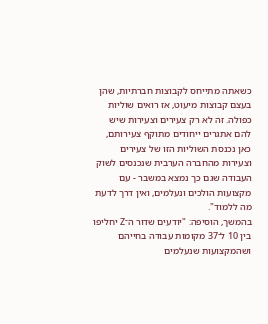כשאתה מתייחס לקבוצות חברתיות, שהן בעצם קבוצות מיעוט, אז רואים שוליות כפולה. זה לא רק צעירים וצעירות שיש להם אתגרים ייחודים מתוקף צעירותם, כאן נכנסת השוליות הזו של צעירים וצעירות מהחברה הערבית שנכנסים לשוק העבודה שגם כך נמצא במשבר - עם מקצועות הולכים ונעלמים, ואין דרך לדעת מה ללמוד".
בהמשך, הוסיפה: "יודעים שדור ה־Z יחליפו בין 10 ל־37 מקומות עבודה בחייהם ושהמקצועות שנעלמים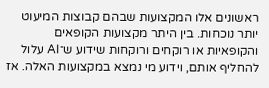ראשונים אלו המקצועות שבהם קבוצות המיעוט יותר נוכחות. בין היתר מקצועות הקופאים והקופאיות או רוקחים ורוקחות שידוע ש־AI עלול להחליף אותם, וידוע מי נמצא במקצועות האלה. אז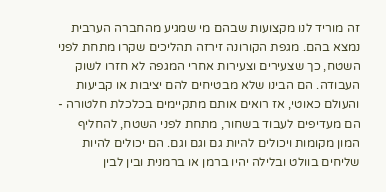זה מוריד לנו מקצועות שבהם מי שמגיע מהחברה הערבית נמצא בהם. מגפת הקורונה זירזה תהליכים שקרו מתחת לפני השטח, כך שצעירים וצעירות אחרי המגפה לא חזרו לשוק העבודה. הם הבינו שלא מבטיחים להם יציבות או קביעות והעולם כאוטי, אז רואים אותם מתקיימים בכלכלת חלטורה - הם מעדיפים לעבוד בשחור, מתחת לפני השטח, להחליף המון מקומות ויכולים להיות גם וגם וגם. הם יכולים להיות שליחים בוולט ובלילה יהיו ברמן או ברמנית ובין לבין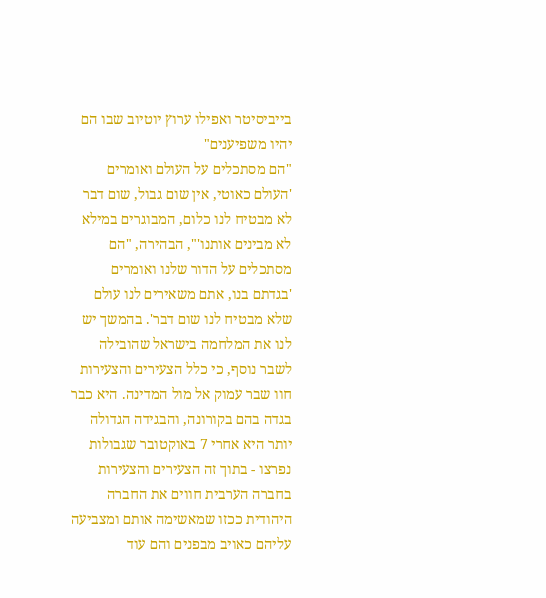בייביסיטר ואפילו ערוץ יוטיוב שבו הם יהיו משפיענים"
"הם מסתכלים על העולם ואומרים 'העולם כאוטי, אין שום גבול, שום דבר לא מבטיח לנו כלום, המבוגרים במילא לא מבינים אותנו'", הבהירה, "הם מסתכלים על הדור שלנו ואומרים 'בגדתם בנו, אתם משאירים לנו עולם שלא מבטיח לנו שום דבר'. בהמשך יש לנו את המלחמה בישראל שהובילה לשבר נוסף, כי כלל הצעירים והצעירות חוו שבר עמוק אל מול המדינה. היא כבר בגדה בהם בקורונה, והבגידה הגדולה יותר היא אחרי 7 באוקטובר שגבולות נפרצו - בתוך זה הצעירים והצעירות בחברה הערבית חווים את החברה היהודית ככזו שמאשימה אותם ומצביעה עליהם כאויב מבפנים והם עוד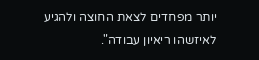יותר מפחדים לצאת החוצה ולהגיע לאיזשהו ריאיון עבודה".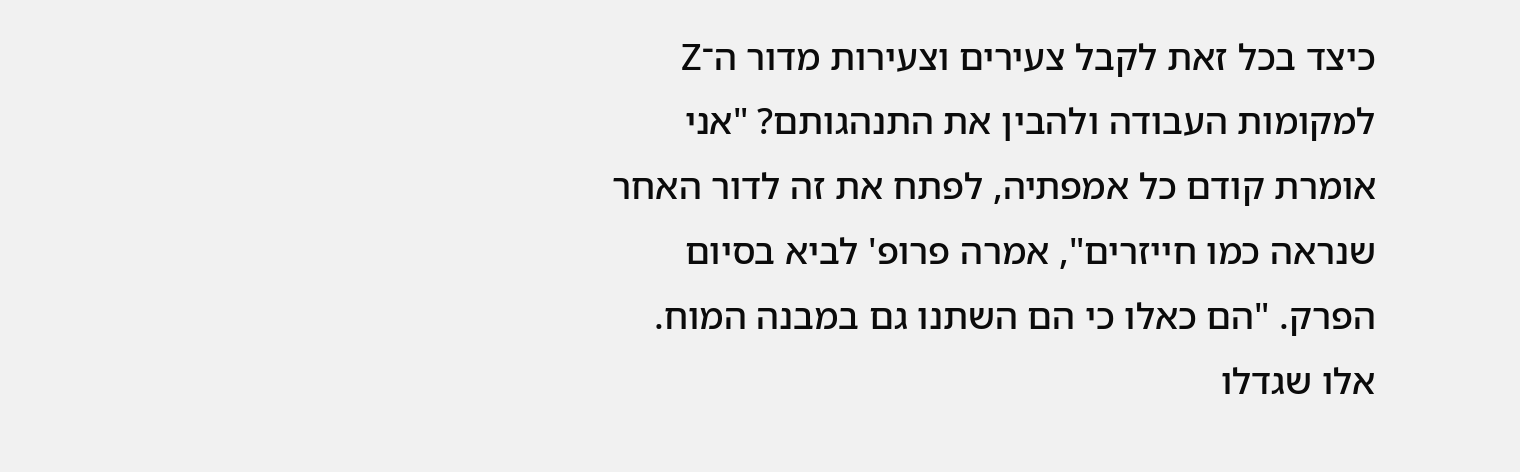כיצד בכל זאת לקבל צעירים וצעירות מדור ה־Z למקומות העבודה ולהבין את התנהגותם? "אני אומרת קודם כל אמפתיה, לפתח את זה לדור האחר שנראה כמו חייזרים", אמרה פרופ' לביא בסיום הפרק. "הם כאלו כי הם השתנו גם במבנה המוח. אלו שגדלו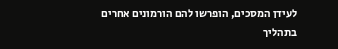לעידן המסכים, הופרשו להם הורמונים אחרים בתהליך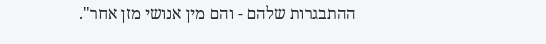ההתבגרות שלהם - והם מין אנושי מזן אחר".